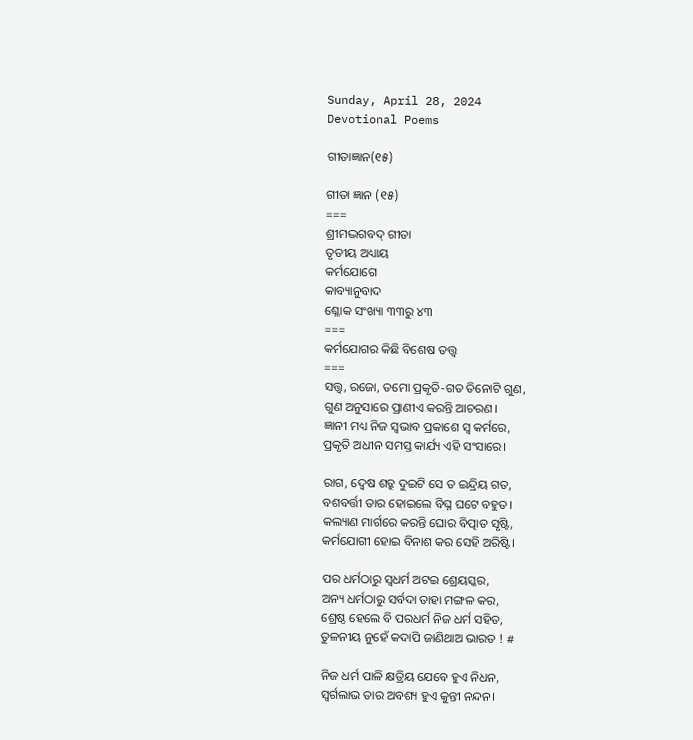Sunday, April 28, 2024
Devotional Poems

ଗୀତାଜ୍ଞାନ(୧୫)

ଗୀତା ଜ୍ଞାନ (୧୫)
===
ଶ୍ରୀମଦ୍ଭଗବଦ୍ ଗୀତା
ତୃତୀୟ ଅଧ୍ୟାୟ
କର୍ମଯୋଗେ
କାବ୍ୟାନୁବାଦ
ଶ୍ଳୋକ ସଂଖ୍ୟା ୩୩ରୁ ୪୩
===
କର୍ମଯୋଗର କିଛି ବିଶେଷ ତତ୍ତ୍ଵ
===
ସତ୍ତ୍ବ, ରଜୋ, ତମୋ ପ୍ରକୃତି-ଗତ ତିନୋଟି ଗୁଣ,
ଗୁଣ ଅନୁସାରେ ପ୍ରାଣୀଏ କରନ୍ତି ଆଚରଣ।
ଜ୍ଞାନୀ ମଧ୍ୟ ନିଜ ସ୍ଵଭାବ ପ୍ରକାଶେ ସ୍ବ କର୍ମରେ,
ପ୍ରକୃତି ଅଧୀନ ସମସ୍ତ କାର୍ଯ୍ୟ ଏହି ସଂସାରେ।

ରାଗ, ଦ୍ୱେଷ ଶତ୍ରୁ ଦୁଇଟି ସେ ତ ଇନ୍ଦ୍ରିୟ ଗତ,
ବଶବର୍ତ୍ତୀ ତାର ହୋଇଲେ ବିଘ୍ନ ଘଟେ ବହୁତ।
କଲ୍ୟାଣ ମାର୍ଗରେ କରନ୍ତି ଘୋର ବିତ୍ପାତ ସୃଷ୍ଟି,
କର୍ମଯୋଗୀ ହୋଇ ବିନାଶ କର ସେହି ଅରିଷ୍ଟି।

ପର ଧର୍ମଠାରୁ ସ୍ବଧର୍ମ ଅଟଇ ଶ୍ରେୟସ୍କର,
ଅନ୍ୟ ଧର୍ମଠାରୁ ସର୍ବଦା ତାହା ମଙ୍ଗଳ କର,
ଶ୍ରେଷ୍ଠ ହେଲେ ବି ପରଧର୍ମ ନିଜ ଧର୍ମ ସହିତ,
ତୁଳନୀୟ ନୁହେଁ କଦାପି ଜାଣିଥାଅ ଭାରତ ! #

ନିଜ ଧର୍ମ ପାଳି କ୍ଷତ୍ରିୟ ଯେବେ ହୁଏ ନିଧନ,
ସ୍ବର୍ଗଲାଭ ତାର ଅବଶ୍ୟ ହୁଏ କୁନ୍ତୀ ନନ୍ଦନ।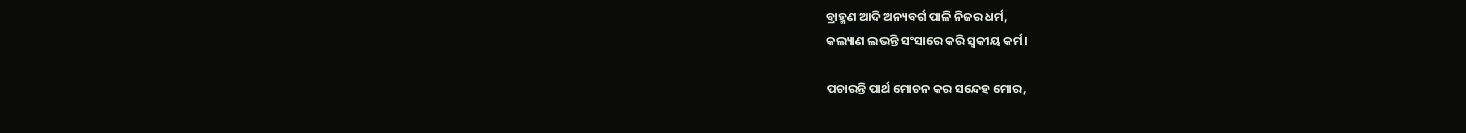ବ୍ରାହ୍ମଣ ଆଦି ଅନ୍ୟବର୍ଗ ପାଳି ନିଜର ଧର୍ମ,
କଲ୍ୟାଣ ଲଭନ୍ତି ସଂସାରେ କରି ସ୍ଵକୀୟ କର୍ମ।

ପଚାରନ୍ତି ପାର୍ଥ ମୋଚନ କର ସନ୍ଦେହ ମୋର,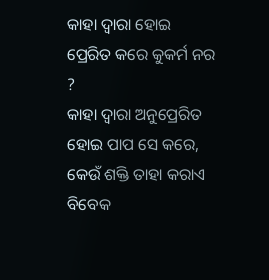କାହା ଦ୍ବାରା ହୋଇ ପ୍ରେରିତ କରେ କୁକର୍ମ ନର ?
କାହା ଦ୍ବାରା ଅନୁପ୍ରେରିତ ହୋଇ ପାପ ସେ କରେ,
କେଉଁ ଶକ୍ତି ତାହା କରାଏ ବିବେକ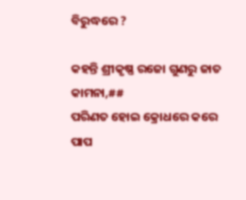ବିରୁଦ୍ଧରେ ?

କହନ୍ତି ଶ୍ରୀକୃଷ୍ଣ ରଜୋ ଗୁଣରୁ ଜାତ କାମନା,##
ପରିଣତ ହୋଇ କ୍ରୋଧରେ କରେ ପାପ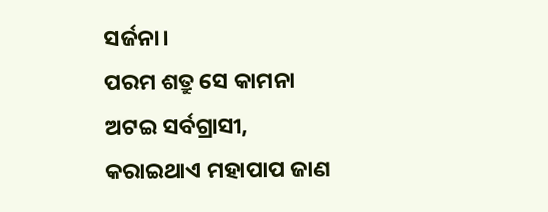ସର୍ଜନା।
ପରମ ଶତ୍ରୁ ସେ କାମନା ଅଟଇ ସର୍ବଗ୍ରାସୀ,
କରାଇଥାଏ ମହାପାପ ଜାଣ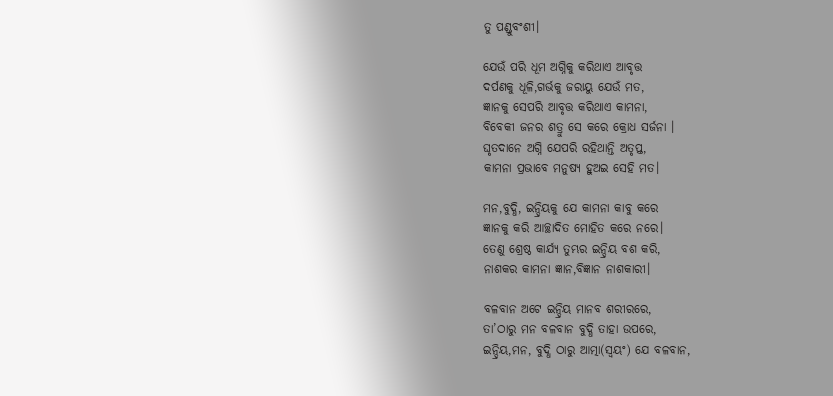ତୁ ପଣ୍ଡୁବଂଶୀ।

ଯେଉଁ ପରି ଧୂମ ଅଗ୍ନିକୁ କରିଥାଏ ଆବୃତ୍ତ
ଦର୍ପଣକୁ ଧୂଳି,ଗର୍ଭକୁ ଜରାୟୁ ଯେଉଁ ମତ,
ଜ୍ଞାନକୁ ସେପରି ଆବୃତ୍ତ କରିଥାଏ କାମନା,
ବିବେକୀ ଜନର ଶତ୍ରୁ ସେ କରେ କ୍ରୋଧ ସର୍ଜନା ।
ଘୃତଦାନେ ଅଗ୍ନି ଯେପରି ରହିଥାନ୍ତି ଅତୃପ୍ତ,
କାମନା ପ୍ରଭାବେ ମନୁଷ୍ୟ ହୁଅଇ ସେହି ମତ।

ମନ,ବୁଦ୍ଧି, ଇନ୍ଦ୍ରିୟକୁ ଯେ କାମନା କାବୁ କରେ
ଜ୍ଞାନକୁ କରି ଆଚ୍ଛାଦିତ ମୋହିତ କରେ ନରେ।
ତେଣୁ ଶ୍ରେଷ୍ଠ କାର୍ଯ୍ୟ ତୁମ୍ଭର ଇନ୍ଦ୍ରିୟ ବଶ କରି,
ନାଶକର କାମନା ଜ୍ଞାନ,ବିଜ୍ଞାନ ନାଶକାରୀ।

ବଳବାନ ଅଟେ ଇନ୍ଦ୍ରିୟ ମାନବ ଶରୀରରେ,
ତା’ଠାରୁ ମନ ବଳବାନ ବୁଦ୍ଧି ତାହା ଉପରେ,
ଇନ୍ଦ୍ରିୟ,ମନ, ବୁଦ୍ଧି ଠାରୁ ଆତ୍ମା(ସ୍ବୟଂ) ଯେ ବଳବାନ,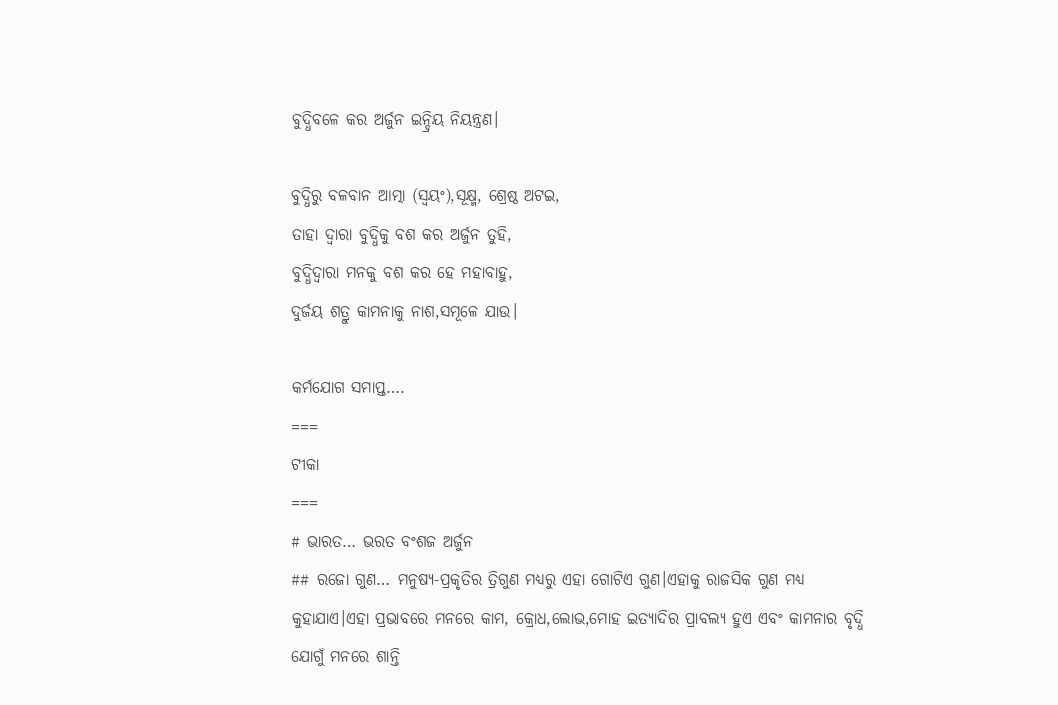ବୁଦ୍ଧିବଳେ କର ଅର୍ଜୁନ ଇନ୍ଦ୍ରିୟ ନିୟନ୍ତ୍ରଣ।

ବୁଦ୍ଧିରୁ ବଳବାନ ଆତ୍ମା (ସ୍ବୟଂ),ସୂକ୍ଷ୍ମ, ଶ୍ରେଷ୍ଠ ଅଟଇ,
ତାହା ଦ୍ବାରା ବୁଦ୍ଧିକୁ ବଶ କର ଅର୍ଜୁନ ତୁହି,
ବୁଦ୍ଧିଦ୍ବାରା ମନକୁ ବଶ କର ହେ ମହାବାହୁ,
ଦୁର୍ଜୟ ଶତ୍ରୁ କାମନାକୁ ନାଶ,ସମୂଳେ ଯାଉ।

କର୍ମଯୋଗ ସମାପ୍ତ….
===
ଟୀକା
===
# ଭାରତ… ଭରତ ବଂଶଜ ଅର୍ଜୁନ
## ରଜୋ ଗୁଣ… ମନୁଷ୍ୟ-ପ୍ରକୃତିର ତ୍ରିଗୁଣ ମଧ୍ୟରୁ ଏହା ଗୋଟିଏ ଗୁଣ।ଏହାକୁ ରାଜସିକ ଗୁଣ ମଧ୍ୟ କୁହାଯାଏ।ଏହା ପ୍ରଭାବରେ ମନରେ କାମ, କ୍ରୋଧ,ଲୋଭ,ମୋହ ଇତ୍ୟାଦିର ପ୍ରାବଲ୍ୟ ହୁଏ ଏବଂ କାମନାର ବୃଦ୍ଧି ଯୋଗୁଁ ମନରେ ଶାନ୍ତି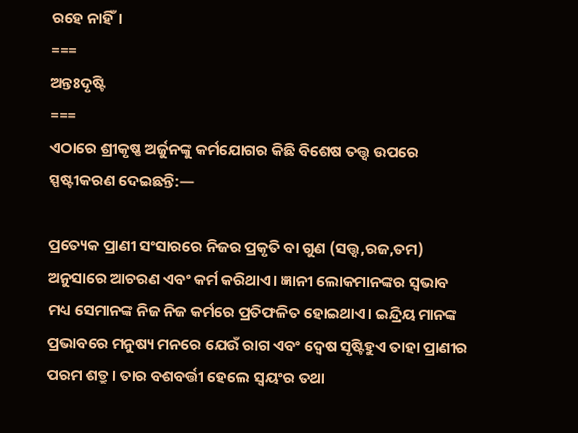ରହେ ନାହିଁ।
===
ଅନ୍ତଃଦୃଷ୍ଟି
===
ଏଠାରେ ଶ୍ରୀକୃଷ୍ଣ ଅର୍ଜୁନଙ୍କୁ କର୍ମଯୋଗର କିଛି ବିଶେଷ ତତ୍ତ୍ଵ ଉପରେ ସ୍ପଷ୍ଟୀକରଣ ଦେଇଛନ୍ତି:—

ପ୍ରତ୍ୟେକ ପ୍ରାଣୀ ସଂସାରରେ ନିଜର ପ୍ରକୃତି ବା ଗୁଣ (ସତ୍ତ୍ଵ,ରଜ,ତମ) ଅନୁସାରେ ଆଚରଣ ଏବଂ କର୍ମ କରିଥାଏ। ଜ୍ଞାନୀ ଲୋକମାନଙ୍କର ସ୍ବଭାବ ମଧ୍ୟ ସେମାନଙ୍କ ନିଜ ନିଜ କର୍ମରେ ପ୍ରତିଫଳିତ ହୋଇଥାଏ। ଇନ୍ଦ୍ରିୟ ମାନଙ୍କ ପ୍ରଭାବରେ ମନୁଷ୍ୟ ମନରେ ଯେଉଁ ରାଗ ଏବଂ ଦ୍ୱେଷ ସୃଷ୍ଟିହୁଏ ତାହା ପ୍ରାଣୀର ପରମ ଶତ୍ରୁ। ତାର ବଶବର୍ତ୍ତୀ ହେଲେ ସ୍ବୟଂର ତଥା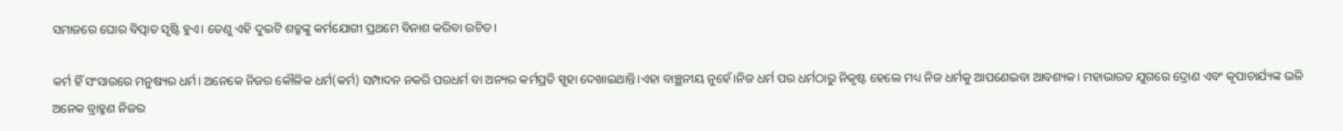ସମାଜରେ ଘୋର ବିତ୍ପାତ ସୃଷ୍ଟି ହୁଏ। ତେଣୁ ଏହି ଦୁଇଟି ଶତ୍ରୁଙ୍କୁ କର୍ମଯୋଗୀ ପ୍ରଥମେ ବିନାଶ କରିବା ଉଚିତ।

କର୍ମ ହିଁ ସଂସାରରେ ମନୁଷ୍ୟର ଧର୍ମ। ଅନେକେ ନିଜର କୌଳିକ ଧର୍ମ(କର୍ମ) ସମ୍ପାଦନ ନକରି ପରଧର୍ମ ବା ଅନ୍ୟର କର୍ମପ୍ରତି ସ୍ପୃହା ଦେଖାଇଥାନ୍ତି।ଏହା ବାଞ୍ଛନୀୟ ନୁହେଁ।ନିଜ ଧର୍ମ ପର ଧର୍ମଠାରୁ ନିକୃଷ୍ଟ ହେଲେ ମଧ୍ୟ ନିଜ ଧର୍ମକୁ ଆପଣେଇବା ଆବଶ୍ୟକ। ମହାଭାରତ ଯୁଗରେ ଦ୍ରୋଣ ଏବଂ କୃପାଚାର୍ଯ୍ୟଙ୍କ ଭଳି ଅନେକ ବ୍ରାହ୍ମଣ ନିଜର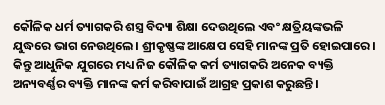କୌଳିକ ଧର୍ମ ତ୍ୟାଗକରି ଶସ୍ତ୍ର ବିଦ୍ୟା ଶିକ୍ଷା ଦେଉଥିଲେ ଏବଂ କ୍ଷତ୍ରିୟଙ୍କଭଳି ଯୁଦ୍ଧରେ ଭାଗ ନେଉଥିଲେ। ଶ୍ରୀକୃଷ୍ଣଙ୍କ ଆକ୍ଷେପ ସେହି ମାନଙ୍କ ପ୍ରତି ହୋଇପାରେ। କିନ୍ତୁ ଆଧୁନିକ ଯୁଗରେ ମଧ୍ୟ ନିଜ କୌଳିକ କର୍ମ ତ୍ୟାଗକରି ଅନେକ ବ୍ୟକ୍ତି ଅନ୍ୟବର୍ଣ୍ଣର ବ୍ୟକ୍ତି ମାନଙ୍କ କର୍ମ କରିବାପାଇଁ ଆଗ୍ରହ ପ୍ରକାଶ କରୁଛନ୍ତି।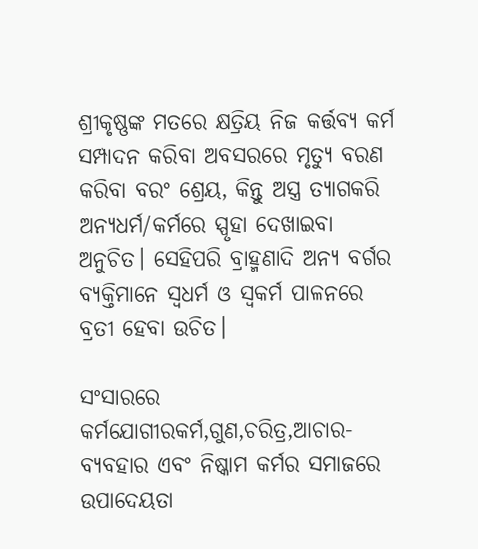ଶ୍ରୀକୃଷ୍ଣଙ୍କ ମତରେ କ୍ଷତ୍ରିୟ ନିଜ କର୍ତ୍ତବ୍ୟ କର୍ମ ସମ୍ପାଦନ କରିବା ଅବସରରେ ମୃତ୍ୟୁ ବରଣ କରିବା ବରଂ ଶ୍ରେୟ, କିନ୍ତୁ ଅସ୍ତ୍ର ତ୍ୟାଗକରି ଅନ୍ୟଧର୍ମ/କର୍ମରେ ସ୍ପୃହା ଦେଖାଇବା ଅନୁଚିତ। ସେହିପରି ବ୍ରାହ୍ମଣାଦି ଅନ୍ୟ ବର୍ଗର ବ୍ୟକ୍ତିମାନେ ସ୍ବଧର୍ମ ଓ ସ୍ବକର୍ମ ପାଳନରେ ବ୍ରତୀ ହେବା ଉଚିତ।

ସଂସାରରେ କର୍ମଯୋଗୀରକର୍ମ,ଗୁଣ,ଚରିତ୍ର,ଆଚାର-ବ୍ୟବହାର ଏବଂ ନିଷ୍କାମ କର୍ମର ସମାଜରେ ଉପାଦେୟତା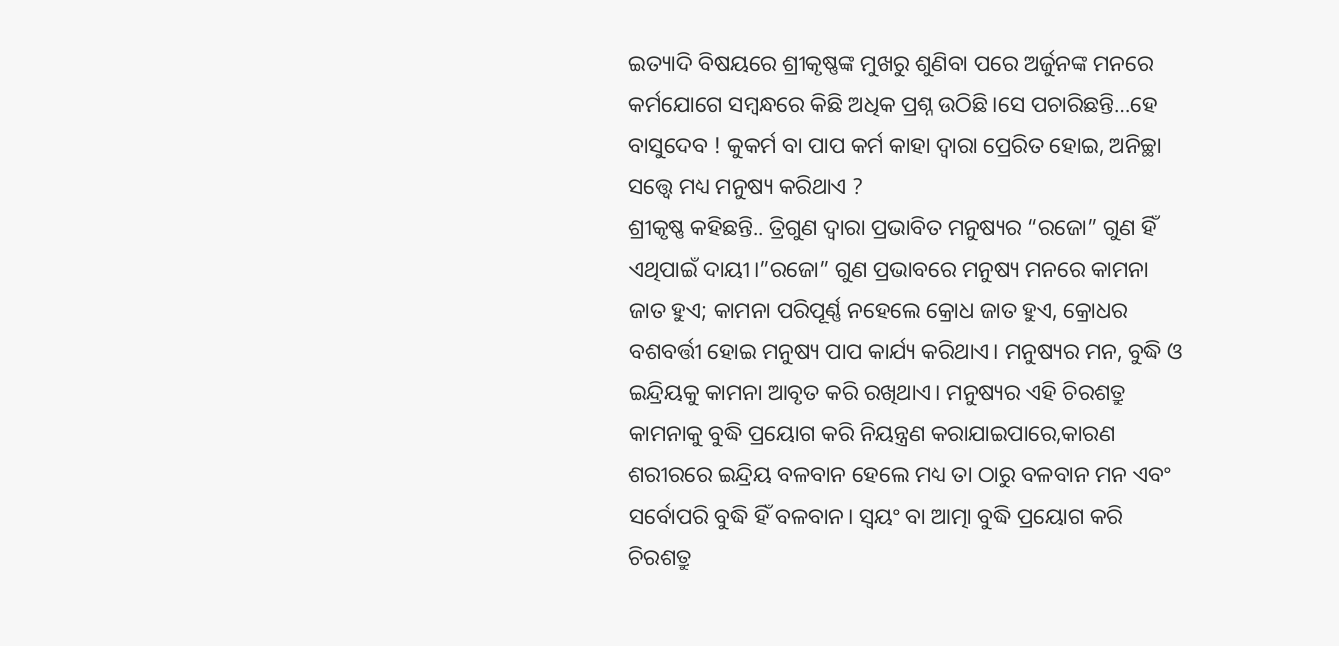ଇତ୍ୟାଦି ବିଷୟରେ ଶ୍ରୀକୃଷ୍ଣଙ୍କ ମୁଖରୁ ଶୁଣିବା ପରେ ଅର୍ଜୁନଙ୍କ ମନରେ କର୍ମଯୋଗେ ସମ୍ବନ୍ଧରେ କିଛି ଅଧିକ ପ୍ରଶ୍ନ ଉଠିଛି।ସେ ପଚାରିଛନ୍ତି…ହେ ବାସୁଦେବ ! କୁକର୍ମ ବା ପାପ କର୍ମ କାହା ଦ୍ବାରା ପ୍ରେରିତ ହୋଇ, ଅନିଚ୍ଛା ସତ୍ତ୍ବେ ମଧ୍ୟ ମନୁଷ୍ୟ କରିଥାଏ ?
ଶ୍ରୀକୃଷ୍ଣ କହିଛନ୍ତି.. ତ୍ରିଗୁଣ ଦ୍ବାରା ପ୍ରଭାବିତ ମନୁଷ୍ୟର “ରଜୋ” ଗୁଣ ହିଁ ଏଥିପାଇଁ ଦାୟୀ।”ରଜୋ” ଗୁଣ ପ୍ରଭାବରେ ମନୁଷ୍ୟ ମନରେ କାମନା ଜାତ ହୁଏ; କାମନା ପରିପୂର୍ଣ୍ଣ ନହେଲେ କ୍ରୋଧ ଜାତ ହୁଏ, କ୍ରୋଧର ବଶବର୍ତ୍ତୀ ହୋଇ ମନୁଷ୍ୟ ପାପ କାର୍ଯ୍ୟ କରିଥାଏ। ମନୁଷ୍ୟର ମନ, ବୁଦ୍ଧି ଓ ଇନ୍ଦ୍ରିୟକୁ କାମନା ଆବୃତ କରି ରଖିଥାଏ। ମନୁଷ୍ୟର ଏହି ଚିରଶତ୍ରୁ କାମନାକୁ ବୁଦ୍ଧି ପ୍ରୟୋଗ କରି ନିୟନ୍ତ୍ରଣ କରାଯାଇପାରେ,କାରଣ ଶରୀରରେ ଇନ୍ଦ୍ରିୟ ବଳବାନ ହେଲେ ମଧ୍ୟ ତା ଠାରୁ ବଳବାନ ମନ ଏବଂ ସର୍ବୋପରି ବୁଦ୍ଧି ହିଁ ବଳବାନ। ସ୍ବୟଂ ବା ଆତ୍ମା ବୁଦ୍ଧି ପ୍ରୟୋଗ କରି ଚିରଶତ୍ରୁ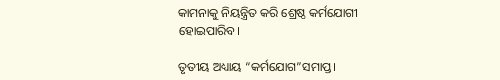କାମନାକୁ ନିୟନ୍ତ୍ରିତ କରି ଶ୍ରେଷ୍ଠ କର୍ମଯୋଗୀ ହୋଇପାରିବ।

ତୃତୀୟ ଅଧ୍ୟାୟ “କର୍ମଯୋଗ”ସମାପ୍ତ।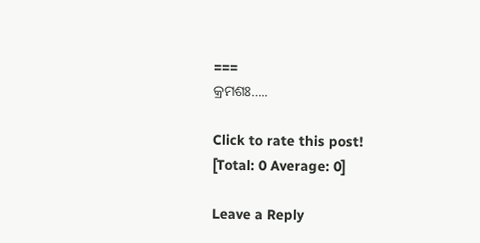===
କ୍ରମଶଃ…..

Click to rate this post!
[Total: 0 Average: 0]

Leave a Reply